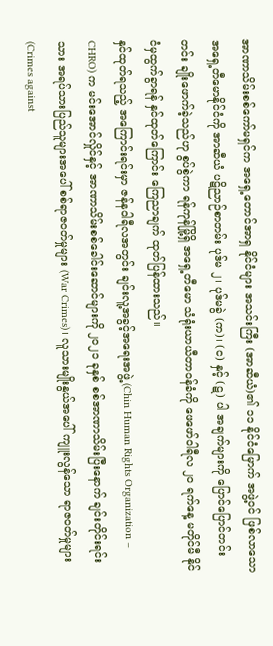အာဏာသိမ်းစစ်ကော်မရှင်က အရှေ့တောင်အာရှ နိုင်ငံများ အသင်းကြီး (အာဆီယံ)၏ ၁၁ နိုင်ငံမြောက် အဖွဲ့ဝင် ဖြစ်လာသော အရှေ့တီမောနိုင်ငံကို အာဆီယံ ပဋိညာဉ်စာတမ်း ပုဒ်မ ၂၊ ပုဒ်မခွဲ (က)၊ (င) နှင့် (ဋ) ပါ အချက်များကို ပြောင်ပြောင်တင်းတင်း ချိုးဖောက်ခဲ့သည်ဟု စွပ်စွဲကာ ရန်ကုန်မြို့ရှိ အရှေ့တီမော သံရုံးယာယီတာဝန်ခံကို ဖေဖော်ဝါရီလ ၂၀ ရက်နေ့ မတိုင်မီ နိုင်ငံမှထွက်ခွာရန် နှင်ထုတ်ကြောင်း ကြေညာချက် ထုတ်ပြန်ထားသည်။
နှင်ထုတ်ရသည့် အကြောင်းရင်းမှာ ဇန်နဝါရီလအတွင်း ချင်းလူ့အခွင့်အရေးအဖွဲ့ (Chin Human Rights Organization – CHRO) က မင်းအောင်လှိုင်နှင့် အာဏာသိမ်းစစ်ခေါင်းဆောင်များကို ၂၀၂၁ ခုနှစ် စစ်အာဏာသိမ်းပြီးနောက် ချင်းတိုင်းရင်းသား အရပ်သားပြည်သူများအပေါ် စစ်ရာဇဝတ်မှုများ (War Crimes)၊ လူသားမျိုးနွယ်အပေါ် ကျူးလွန်သော ရာဇဝတ်မှုများ (Crimes against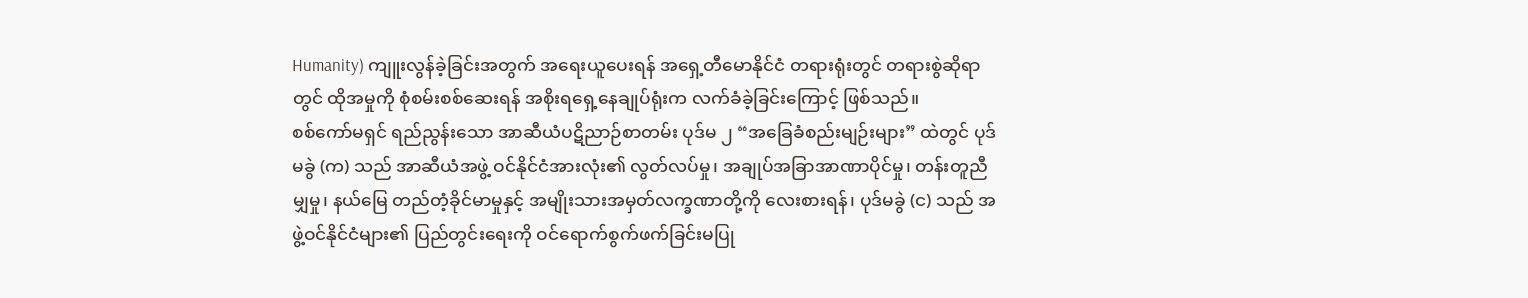Humanity) ကျူးလွန်ခဲ့ခြင်းအတွက် အရေးယူပေးရန် အရှေ့တီမောနိုင်ငံ တရားရုံးတွင် တရားစွဲဆိုရာတွင် ထိုအမှုကို စုံစမ်းစစ်ဆေးရန် အစိုးရရှေ့နေချုပ်ရုံးက လက်ခံခဲ့ခြင်းကြောင့် ဖြစ်သည်။
စစ်ကော်မရှင် ရည်ညွန်းသော အာဆီယံပဋိညာဉ်စာတမ်း ပုဒ်မ ၂ “အခြေခံစည်းမျဉ်းများ” ထဲတွင် ပုဒ်မခွဲ (က) သည် အာဆီယံအဖွဲ့ ဝင်နိုင်ငံအားလုံး၏ လွတ်လပ်မှု၊ အချုပ်အခြာအာဏာပိုင်မှု၊ တန်းတူညီမျှမှု၊ နယ်မြေ တည်တံ့ခိုင်မာမှုနှင့် အမျိုးသားအမှတ်လက္ခဏာတို့ကို လေးစားရန်၊ ပုဒ်မခွဲ (င) သည် အဖွဲ့ဝင်နိုင်ငံများ၏ ပြည်တွင်းရေးကို ဝင်ရောက်စွက်ဖက်ခြင်းမပြု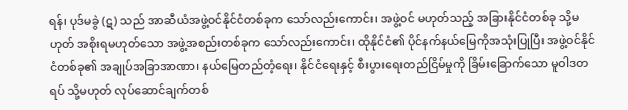ရန်၊ ပုဒ်မခွဲ (ဋ) သည် အာဆီယံအဖွဲ့ဝင်နိုင်ငံတစ်ခုက သော်လည်းကောင်း၊ အဖွဲ့ဝင် မဟုတ်သည့် အခြားနိုင်ငံတစ်ခု သို့မဟုတ် အစိုးရမဟုတ်သော အဖွဲ့အစည်းတစ်ခုက သော်လည်းကောင်း၊ ထိုနိုင်ငံ၏ ပိုင်နက်နယ်မြေကိုအသုံးပြုပြီး အဖွဲ့ဝင်နိုင်ငံတစ်ခု၏ အချုပ်အခြာအာဏာ၊ နယ်မြေတည်တံ့ရေး၊ နိုင်ငံရေးနှင့် စီးပွားရေးတည်ငြိမ်မှုကို ခြိမ်းခြောက်သော မူဝါဒတရပ် သို့မဟုတ် လုပ်ဆောင်ချက်တစ်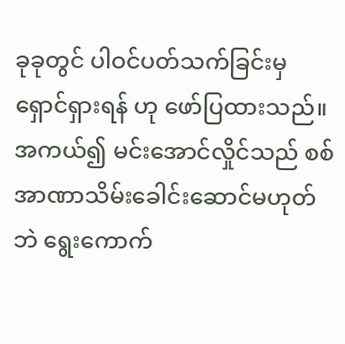ခုခုတွင် ပါဝင်ပတ်သက်ခြင်းမှ ရှောင်ရှားရန် ဟု ဖော်ပြထားသည်။
အကယ်၍ မင်းအောင်လှိုင်သည် စစ်အာဏာသိမ်းခေါင်းဆောင်မဟုတ်ဘဲ ရွေးကောက်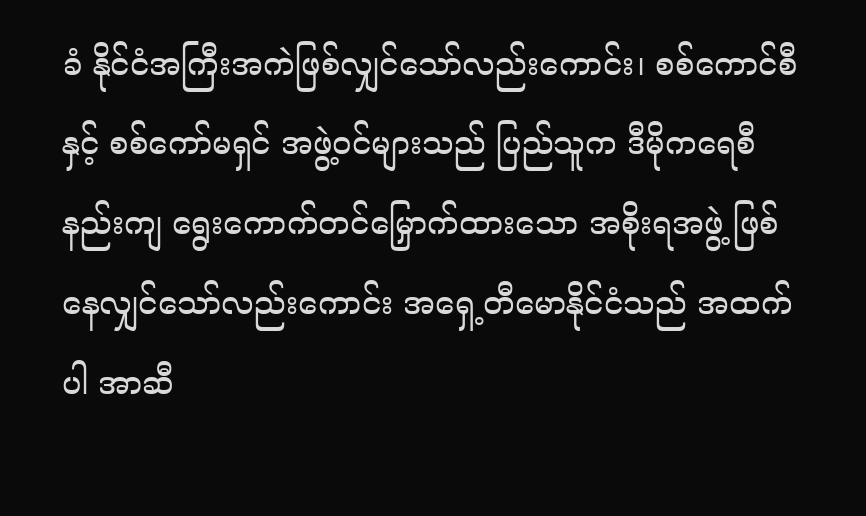ခံ နိုင်ငံအကြီးအကဲဖြစ်လျှင်သော်လည်းကောင်း၊ စစ်ကောင်စီနှင့် စစ်ကော်မရှင် အဖွဲ့ဝင်များသည် ပြည်သူက ဒီမိုကရေစီနည်းကျ ရွေးကောက်တင်မြှောက်ထားသော အစိုးရအဖွဲ့ ဖြစ်နေလျှင်သော်လည်းကောင်း အရှေ့တီမောနိုင်ငံသည် အထက်ပါ အာဆီ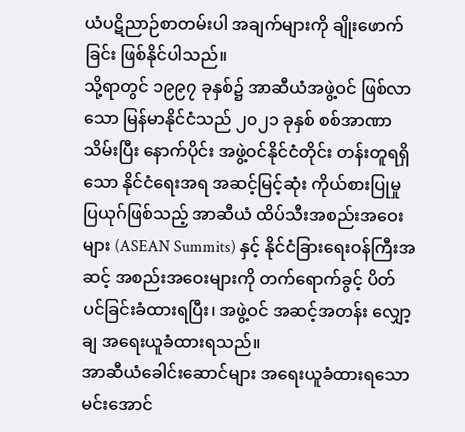ယံပဋိညာဉ်စာတမ်းပါ အချက်များကို ချိုးဖောက်ခြင်း ဖြစ်နိုင်ပါသည်။
သို့ရာတွင် ၁၉၉၇ ခုနှစ်၌ အာဆီယံအဖွဲ့ဝင် ဖြစ်လာသော မြန်မာနိုင်ငံသည် ၂၀၂၁ ခုနှစ် စစ်အာဏာသိမ်းပြီး နောက်ပိုင်း အဖွဲ့ဝင်နိုင်ငံတိုင်း တန်းတူရရှိသော နိုင်ငံရေးအရ အဆင့်မြင့်ဆုံး ကိုယ်စားပြုမှု ပြယုဂ်ဖြစ်သည့် အာဆီယံ ထိပ်သီးအစည်းအဝေးများ (ASEAN Summits) နှင့် နိုင်ငံခြားရေးဝန်ကြီးအဆင့် အစည်းအဝေးများကို တက်ရောက်ခွင့် ပိတ်ပင်ခြင်းခံထားရပြီး၊ အဖွဲ့ဝင် အဆင့်အတန်း လျှော့ချ အရေးယူခံထားရသည်။
အာဆီယံခေါင်းဆောင်များ အရေးယူခံထားရသော မင်းအောင်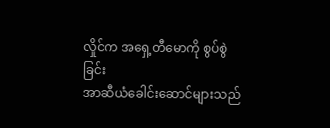လှိုင်က အရှေ့တီမောကို စွပ်စွဲခြင်း
အာဆီယံခေါင်းဆောင်များသည်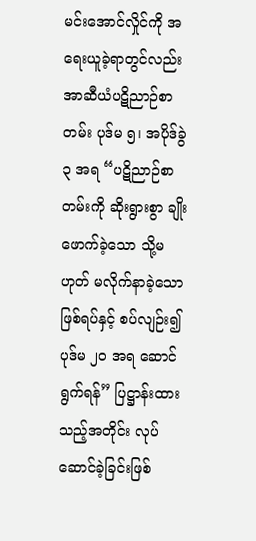မင်းအောင်လှိုင်ကို အရေးယူခဲ့ရာတွင်လည်း အာဆီယံပဋိညာဉ်စာတမ်း ပုဒ်မ ၅၊ အပိုဒ်ခွဲ ၃ အရ “ပဋိညာဉ်စာတမ်းကို ဆိုးရွားစွာ ချိုးဖောက်ခဲ့သော သို့မဟုတ် မလိုက်နာခဲ့သော ဖြစ်ရပ်နှင့် စပ်လျဉ်း၍ ပုဒ်မ ၂၀ အရ ဆောင်ရွက်ရန်” ပြဋ္ဌာန်းထားသည့်အတိုင်း လုပ်ဆောင်ခဲ့ခြင်းဖြစ်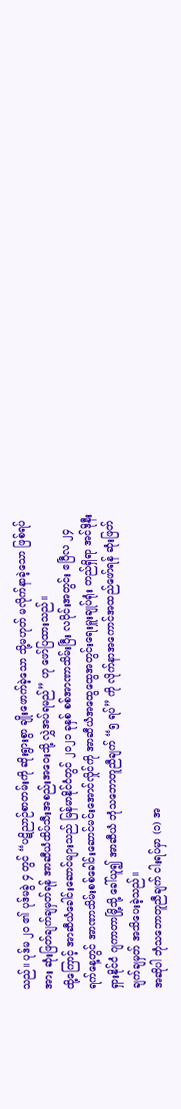သည်။ ပုဒ်မ ၂၀ ၏ ပုဒ်မခွဲ ၄ တွင် “ပဋိညာဉ်စာတမ်းကို ဆိုးရွားစွာ ချိုးဖောက်ခဲ့သော သို့မဟုတ် မလိုက်နာခဲ့သော ဖြစ်ရပ်အား ဆုံးဖြတ်ချက်ချမှတ်ရန် အာဆီယံထိပ်သီးအစည်းအဝေးသို့ လွှဲအပ်ရမည်” ဟု ဖော်ပြထားသည်။
ထို့ကြောင့် အာဆီယံခေါင်းဆောင်များသည် မြန်မာနိုင်ငံတွင် ၂၀၂၁ ခုနှစ် စစ်အာဏာသိမ်းပြီး လပိုင်းအတွင်း ဧပြီလ ၂၄ ရက်နေ့တွင် အာဏာသိမ်းစစ်ခေါင်းဆောင်မင်းအောင်လှိုင်ကို အာဆီယံအထွေထွေအတွင်းရေးမှူးချုပ်ရုံး တည်ရှိရာ အင်ဒိုနီးရှားနိုင်ငံ ဂျကာတာမြို့သို့ ခေါ်ယူ၍ အာဆီယံ ဘုံသဘောတူညီချက် “၅ ရပ်” ကို လိုက်နာအကောင်အထည်ဖော်ရန် ဆုံးဖြတ်ချက်ချမှတ် အသိပေးခဲ့သည်။
အဆိုပါ ဘုံသဘောတူညီချက် ငါးရပ်မှာ (၁) အ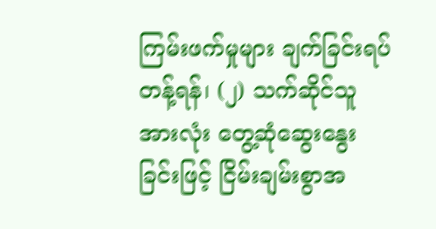ကြမ်းဖက်မှုများ ချက်ခြင်းရပ်တန့်ရန်၊ (၂) သက်ဆိုင်သူ အားလုံး တွေ့ဆုံဆွေးနွေးခြင်းဖြင့် ငြိမ်းချမ်းစွာအ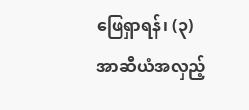ဖြေရှာရန်၊ (၃) အာဆီယံအလှည့်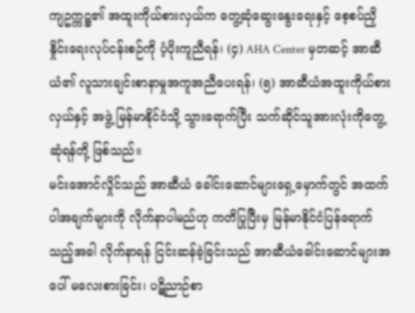ကျဥက္ကဋ္ဌ၏ အထူးကိုယ်စားလှယ်က တွေ့ဆုံဆွေးနွေးရေးနှင့် စေ့စပ်ညှိနှိုင်းရေးလုပ်ငန်းစဉ်ကို ပံ့ပိုးကူညီရန်၊ (၄) AHA Center မှတဆင့် အာဆီယံ၏ လူသားချင်းစာနာမှုအကူအညီပေးရန်၊ (၅) အာဆီယံအထူးကိုယ်စားလှယ်နှင့် အဖွဲ့ မြန်မာနိုင်ငံသို့ သွားရောက်ပြီး သက်ဆိုင်သူအားလုံးကိုတွေ့ဆုံရန်တို့ ဖြစ်သည်။
မင်းအောင်လှိုင်သည် အာဆီယံ ခေါင်းဆောင်များရှေ့မှောက်တွင် အထက်ပါအချက်များကို လိုက်နာပါမည်ဟု ကတိပြုပြီးမှ မြန်မာနိုင်ငံပြန်ရောက်သည့်အခါ လိုက်နာရန် ငြင်းဆန်ခဲ့ခြင်းသည် အာဆီယံခေါင်းဆောင်များအပေါ် မလေးစားခြင်း၊ ပဋိညာဉ်စာ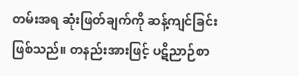တမ်းအရ ဆုံးဖြတ်ချက်ကို ဆန့်ကျင်ခြင်း ဖြစ်သည်။ တနည်းအားဖြင့် ပဋိညာဉ်စာ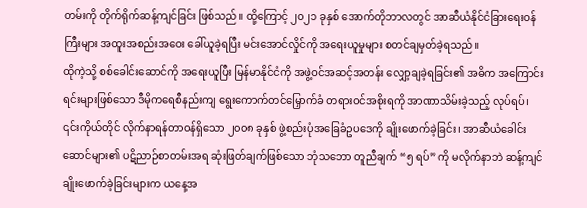တမ်းကို တိုက်ရိုက်ဆန့်ကျင်ခြင်း ဖြစ်သည်။ ထို့ကြောင့် ၂၀၂၁ ခုနှစ် အောက်တိုဘာလတွင် အာဆီယံနိုင်ငံခြားရေးဝန်ကြီးများ အထူးအစည်းအဝေး ခေါ်ယူခဲ့ရပြီး မင်းအောင်လှိုင်ကို အရေးယူမှုများ စတင်ချမှတ်ခဲ့ရသည်။
ထိုကဲ့သို့ စစ်ခေါင်းဆောင်ကို အရေးယူပြီး မြန်မာနိုင်ငံကို အဖွဲ့ဝင်အဆင့်အတန်း လျှော့ချခဲ့ရခြင်း၏ အဓိက အကြောင်းရင်းများဖြစ်သော ဒီမိုကရေစီနည်းကျ ရွေးကောက်တင်မြှောက်ခံ တရားဝင်အစိုးရကို အာဏာသိမ်းခဲ့သည့် လုပ်ရပ်၊ ၎င်းကိုယ်တိုင် လိုက်နာရန်တာဝန်ရှိသော ၂၀၀၈ ခုနှစ် ဖွဲ့စည်းပုံအခြေခံဥပဒေကို ချိုးဖောက်ခဲ့ခြင်း၊ အာဆီယံခေါင်းဆောင်များ၏ ပဋိညာဉ်စာတမ်းအရ ဆုံးဖြတ်ချက်ဖြစ်သော ဘုံသဘော တူညီချက် “၅ ရပ်” ကို မလိုက်နာဘဲ ဆန့်ကျင် ချိုးဖောက်ခဲ့ခြင်းများက ယနေ့အ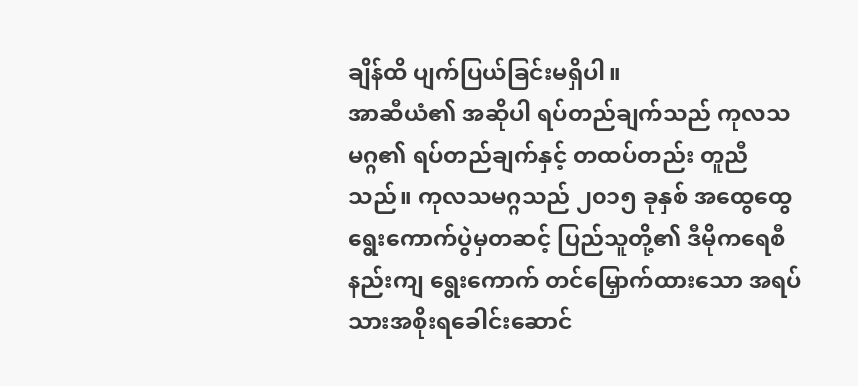ချိန်ထိ ပျက်ပြယ်ခြင်းမရှိပါ။
အာဆီယံ၏ အဆိုပါ ရပ်တည်ချက်သည် ကုလသမဂ္ဂ၏ ရပ်တည်ချက်နှင့် တထပ်တည်း တူညီသည်။ ကုလသမဂ္ဂသည် ၂၀၁၅ ခုနှစ် အထွေထွေရွေးကောက်ပွဲမှတဆင့် ပြည်သူတို့၏ ဒီမိုကရေစီနည်းကျ ရွေးကောက် တင်မြှောက်ထားသော အရပ်သားအစိုးရခေါင်းဆောင်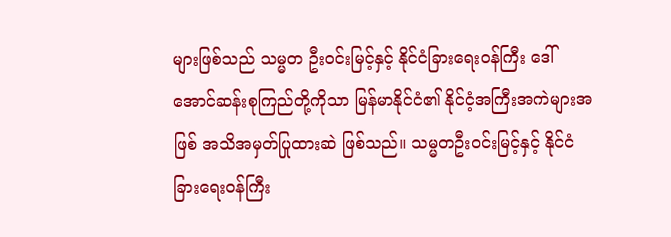များဖြစ်သည် သမ္မတ ဦးဝင်းမြင့်နှင့် နိုင်ငံခြားရေးဝန်ကြီး ဒေါ်အောင်ဆန်းစုကြည်တို့ကိုသာ မြန်မာနိုင်ငံ၏ နိုင်ငံ့အကြီးအကဲများအဖြစ် အသိအမှတ်ပြုထားဆဲ ဖြစ်သည်။ သမ္မတဦးဝင်းမြင့်နှင့် နိုင်ငံခြားရေးဝန်ကြီး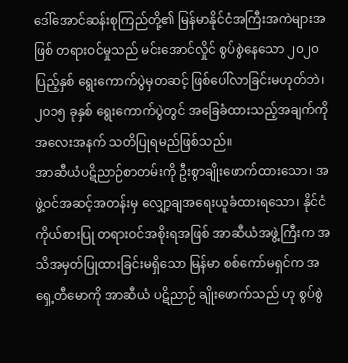ဒေါ်အောင်ဆန်းစုကြည်တို့၏ မြန်မာနိုင်ငံအကြီးအကဲများအဖြစ် တရားဝင်မှုသည် မင်းအောင်လှိုင် စွပ်စွဲနေသော ၂၀၂၀ ပြည့်နှစ် ရွေးကောက်ပွဲမှတဆင့် ဖြစ်ပေါ်လာခြင်းမဟုတ်ဘဲ၊ ၂၀၁၅ ခုနှစ် ရွေးကောက်ပွဲတွင် အခြေခံထားသည့်အချက်ကို အလေးအနက် သတိပြုရမည်ဖြစ်သည်။
အာဆီယံပဋိညာဉ်စာတမ်းကို ဦးစွာချိုးဖောက်ထားသော၊ အဖွဲ့ဝင်အဆင့်အတန်းမှ လျှော့ချအရေးယူခံထားရသော၊ နိုင်ငံကိုယ်စားပြု တရားဝင်အစိုးရအဖြစ် အာဆီယံအဖွဲ့ကြီးက အသိအမှတ်ပြုထားခြင်းမရှိသော မြန်မာ စစ်ကော်မရှင်က အရှေ့တီမောကို အာဆီယံ ပဋိညာဉ် ချိုးဖောက်သည် ဟု စွပ်စွဲ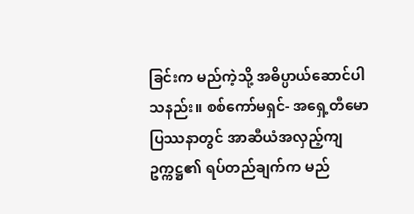ခြင်းက မည်ကဲ့သို့ အဓိပ္ပာယ်ဆောင်ပါသနည်း။ စစ်ကော်မရှင်- အရှေ့တီမော ပြဿနာတွင် အာဆီယံအလှည့်ကျဥက္ကဋ္ဌ၏ ရပ်တည်ချက်က မည်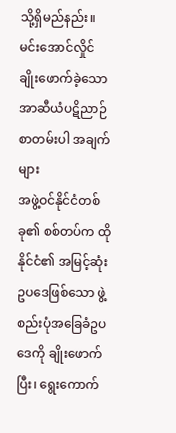သို့ရှိမည်နည်း။
မင်းအောင်လှိုင် ချိုးဖောက်ခဲ့သော အာဆီယံပဋိညာဉ်စာတမ်းပါ အချက်များ
အဖွဲ့ဝင်နိုင်ငံတစ်ခု၏ စစ်တပ်က ထိုနိုင်ငံ၏ အမြင့်ဆုံး ဥပဒေဖြစ်သော ဖွဲ့စည်းပုံအခြေခံဥပဒေကို ချိုးဖောက် ပြီး၊ ရွေးကောက်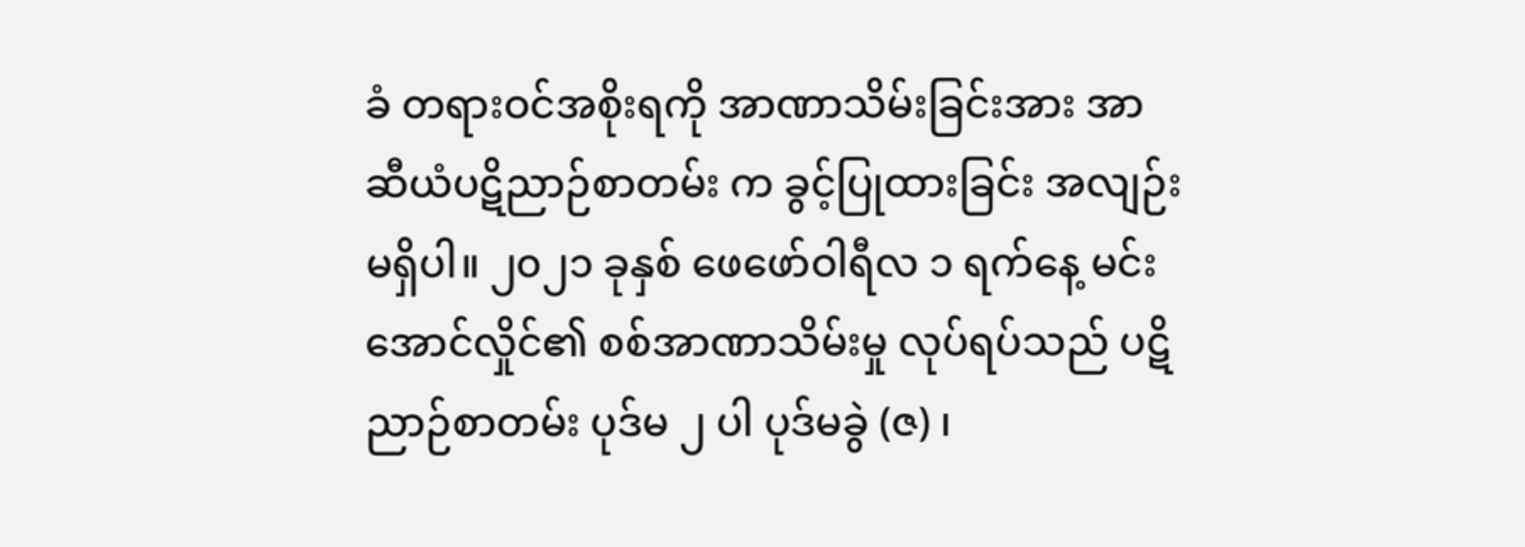ခံ တရားဝင်အစိုးရကို အာဏာသိမ်းခြင်းအား အာဆီယံပဋိညာဉ်စာတမ်း က ခွင့်ပြုထားခြင်း အလျဉ်း မရှိပါ။ ၂၀၂၁ ခုနှစ် ဖေဖော်ဝါရီလ ၁ ရက်နေ့ မင်းအောင်လှိုင်၏ စစ်အာဏာသိမ်းမှု လုပ်ရပ်သည် ပဋိညာဉ်စာတမ်း ပုဒ်မ ၂ ပါ ပုဒ်မခွဲ (ဇ) ၊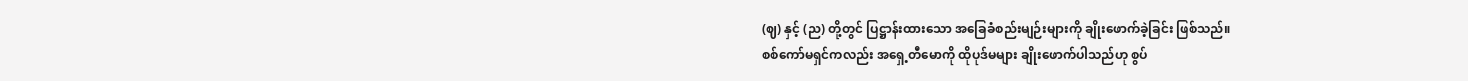(ဈ) နှင့် (ည) တို့တွင် ပြဋ္ဌာန်းထားသော အခြေခံစည်းမျဉ်းများကို ချိုးဖောက်ခဲ့ခြင်း ဖြစ်သည်။
စစ်ကော်မရှင်ကလည်း အရှေ့တီမောကို ထိုပုဒ်မများ ချိုးဖောက်ပါသည်ဟု စွပ်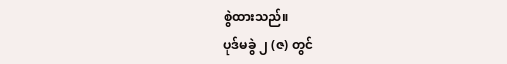စွဲထားသည်။
ပုဒ်မခွဲ ၂ (ဇ) တွင်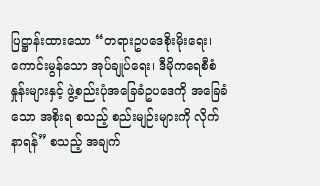ပြဋ္ဌာန်းထားသော “တရားဥပဒေစိုးမိုးရေး၊ ကောင်းမွန်သော အုပ်ချုပ်ရေး၊ ဒီမိုကရေစီစံနှုန်းများနှင့် ဖွဲ့စည်းပုံအခြေခံဥပဒေကို အခြေခံသော အစိုးရ စသည့် စည်းမျဉ်းများကို လိုက်နာရန်” စသည့် အချက်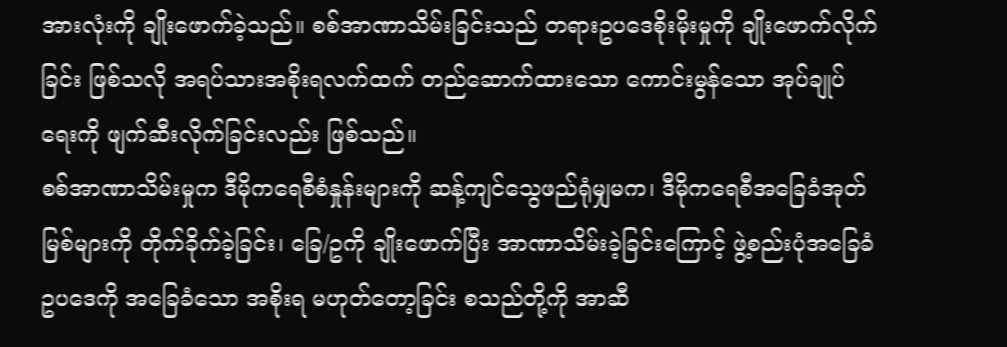အားလုံးကို ချိုးဖောက်ခဲ့သည်။ စစ်အာဏာသိမ်းခြင်းသည် တရားဥပဒေစိုးမိုးမှုကို ချိုးဖောက်လိုက်ခြင်း ဖြစ်သလို အရပ်သားအစိုးရလက်ထက် တည်ဆောက်ထားသော ကောင်းမွန်သော အုပ်ချုပ်ရေးကို ဖျက်ဆီးလိုက်ခြင်းလည်း ဖြစ်သည်။
စစ်အာဏာသိမ်းမှုက ဒီမိုကရေစီစံနှုန်းများကို ဆန့်ကျင်သွေဖည်ရုံမျှမက၊ ဒီမိုကရေစီအခြေခံအုတ်မြစ်များကို တိုက်ခိုက်ခဲ့ခြင်း၊ ခြေ/ဥကို ချိုးဖောက်ပြီး အာဏာသိမ်းခဲ့ခြင်းကြောင့် ဖွဲ့စည်းပုံအခြေခံဥပဒေကို အခြေခံသော အစိုးရ မဟုတ်တော့ခြင်း စသည်တို့ကို အာဆီ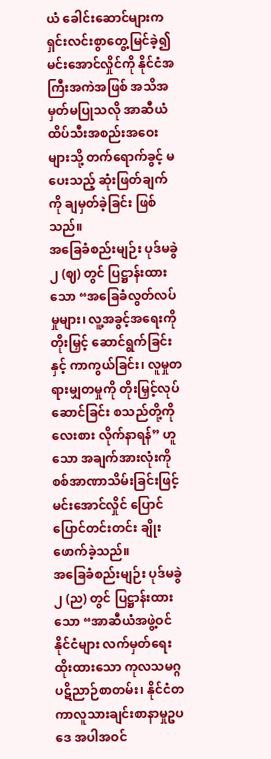ယံ ခေါင်းဆောင်များက ရှင်းလင်းစွာတွေ့မြင်ခဲ့၍ မင်းအောင်လှိုင်ကို နိုင်ငံအကြီးအကဲအဖြစ် အသိအမှတ်မပြုသလို အာဆီယံ ထိပ်သီးအစည်းအဝေးများသို့ တက်ရောက်ခွင့် မပေးသည့် ဆုံးဖြတ်ချက်ကို ချမှတ်ခဲ့ခြင်း ဖြစ်သည်။
အခြေခံစည်းမျဉ်း ပုဒ်မခွဲ ၂ (ဈ) တွင် ပြဋ္ဌာန်းထားသော “အခြေခံလွတ်လပ်မှုများ၊ လူ့အခွင့်အရေးကို တိုးမြှင့် ဆောင်ရွက်ခြင်းနှင့် ကာကွယ်ခြင်း၊ လူမှုတရားမျှတမှုကို တိုးမြှင့်လုပ်ဆောင်ခြင်း စသည်တို့ကို လေးစား လိုက်နာရန်” ဟူသော အချက်အားလုံးကို စစ်အာဏာသိမ်းခြင်းဖြင့် မင်းအောင်လှိုင် ပြောင်ပြောင်တင်းတင်း ချိုးဖောက်ခဲ့သည်။
အခြေခံစည်းမျဉ်း ပုဒ်မခွဲ ၂ (ည) တွင် ပြဋ္ဌာန်းထားသော “အာဆီယံအဖွဲ့ဝင်နိုင်ငံများ လက်မှတ်ရေးထိုးထားသော ကုလသမဂ္ဂပဋိညာဉ်စာတမ်း၊ နိုင်ငံတကာလူသားချင်းစာနာမှုဥပဒေ အပါအဝင်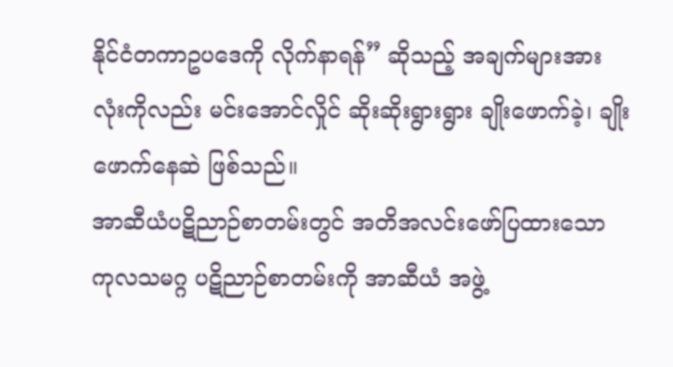နိုင်ငံတကာဥပဒေကို လိုက်နာရန်” ဆိုသည့် အချက်များအားလုံးကိုလည်း မင်းအောင်လှိုင် ဆိုးဆိုးရွားရွား ချိုးဖောက်ခဲ့၊ ချိုးဖောက်နေဆဲ ဖြစ်သည်။
အာဆီယံပဋိညာဉ်စာတမ်းတွင် အတိအလင်းဖော်ပြထားသော ကုလသမဂ္ဂ ပဋိညာဉ်စာတမ်းကို အာဆီယံ အဖွဲ့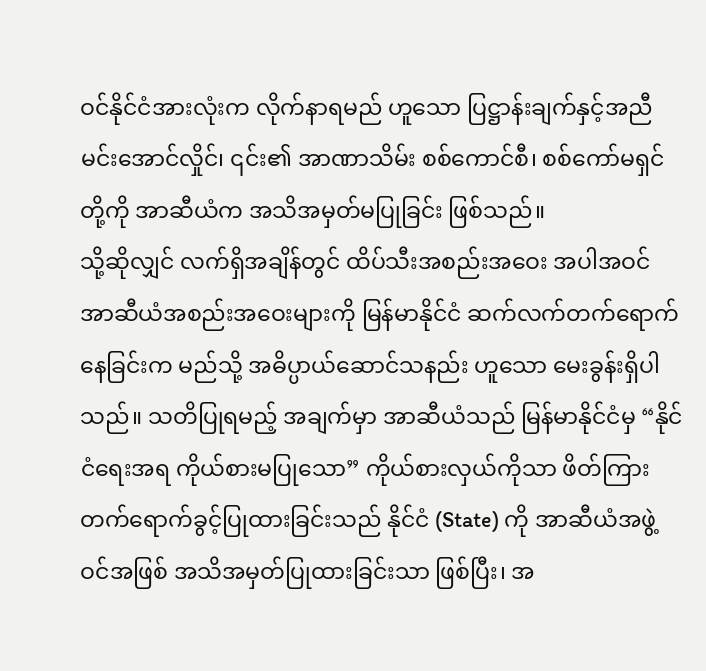ဝင်နိုင်ငံအားလုံးက လိုက်နာရမည် ဟူသော ပြဋ္ဌာန်းချက်နှင့်အညီ မင်းအောင်လှိုင်၊ ၎င်း၏ အာဏာသိမ်း စစ်ကောင်စီ၊ စစ်ကော်မရှင်တို့ကို အာဆီယံက အသိအမှတ်မပြုခြင်း ဖြစ်သည်။
သို့ဆိုလျှင် လက်ရှိအချိန်တွင် ထိပ်သီးအစည်းအဝေး အပါအဝင် အာဆီယံအစည်းအဝေးများကို မြန်မာနိုင်ငံ ဆက်လက်တက်ရောက်နေခြင်းက မည်သို့ အဓိပ္ပာယ်ဆောင်သနည်း ဟူသော မေးခွန်းရှိပါသည်။ သတိပြုရမည့် အချက်မှာ အာဆီယံသည် မြန်မာနိုင်ငံမှ “နိုင်ငံရေးအရ ကိုယ်စားမပြုသော” ကိုယ်စားလှယ်ကိုသာ ဖိတ်ကြား တက်ရောက်ခွင့်ပြုထားခြင်းသည် နိုင်ငံ (State) ကို အာဆီယံအဖွဲ့ဝင်အဖြစ် အသိအမှတ်ပြုထားခြင်းသာ ဖြစ်ပြီး၊ အ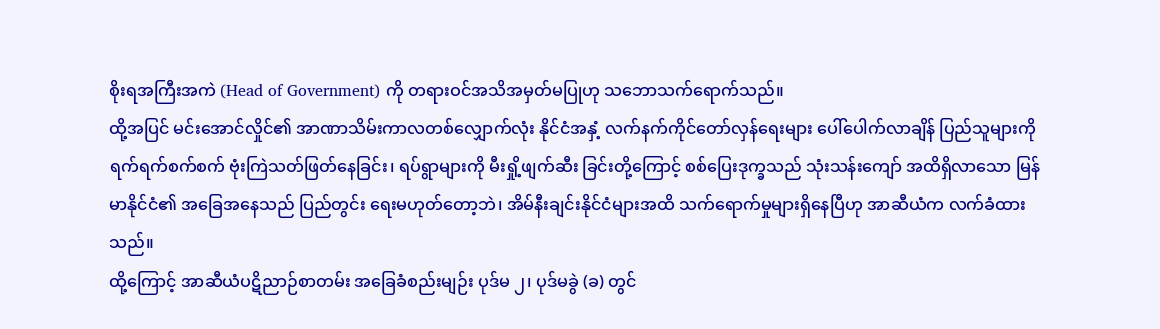စိုးရအကြီးအကဲ (Head of Government) ကို တရားဝင်အသိအမှတ်မပြုဟု သဘောသက်ရောက်သည်။
ထို့အပြင် မင်းအောင်လှိုင်၏ အာဏာသိမ်းကာလတစ်လျှောက်လုံး နိုင်ငံအနှံ့ လက်နက်ကိုင်တော်လှန်ရေးများ ပေါ်ပေါက်လာချိန် ပြည်သူများကို ရက်ရက်စက်စက် ဗုံးကြဲသတ်ဖြတ်နေခြင်း၊ ရပ်ရွာများကို မီးရှို့ဖျက်ဆီး ခြင်းတို့ကြောင့် စစ်ပြေးဒုက္ခသည် သုံးသန်းကျော် အထိရှိလာသော မြန်မာနိုင်ငံ၏ အခြေအနေသည် ပြည်တွင်း ရေးမဟုတ်တော့ဘဲ၊ အိမ်နီးချင်းနိုင်ငံများအထိ သက်ရောက်မှုများရှိနေပြီဟု အာဆီယံက လက်ခံထားသည်။
ထို့ကြောင့် အာဆီယံပဋိညာဉ်စာတမ်း အခြေခံစည်းမျဉ်း ပုဒ်မ ၂၊ ပုဒ်မခွဲ (ခ) တွင်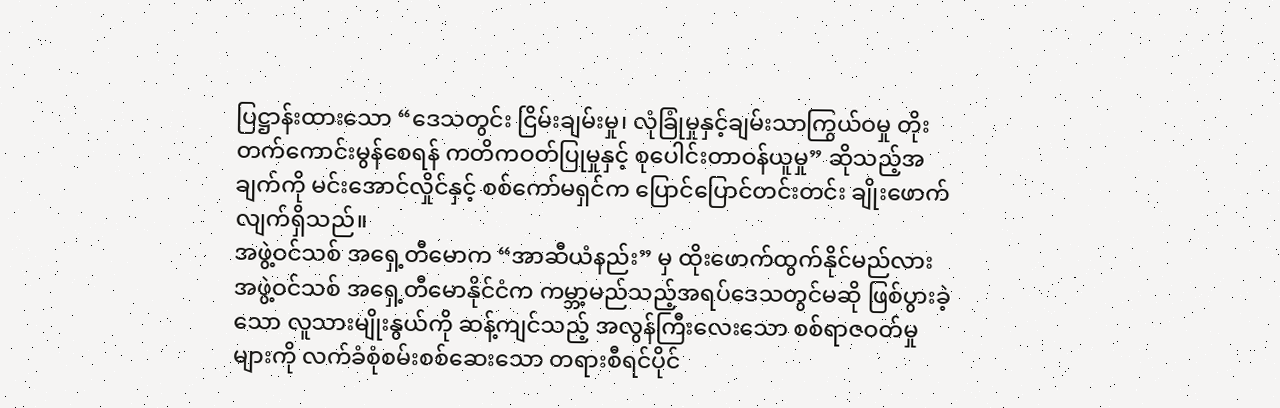ပြဋ္ဌာန်းထားသော “ဒေသတွင်း ငြိမ်းချမ်းမှု၊ လုံခြုံမှုနှင့်ချမ်းသာကြွယ်ဝမှု တိုးတက်ကောင်းမွန်စေရန် ကတိကဝတ်ပြုမှုနှင့် စုပေါင်းတာဝန်ယူမှု” ဆိုသည့်အချက်ကို မင်းအောင်လှိုင်နှင့် စစ်ကော်မရှင်က ပြောင်ပြောင်တင်းတင်း ချိုးဖောက်လျက်ရှိသည်။
အဖွဲ့ဝင်သစ် အရှေ့တီမောက “အာဆီယံနည်း” မှ ထိုးဖောက်ထွက်နိုင်မည်လား
အဖွဲ့ဝင်သစ် အရှေ့တီမောနိုင်ငံက ကမ္ဘာ့မည်သည့်အရပ်ဒေသတွင်မဆို ဖြစ်ပွားခဲ့သော လူသားမျိုးနွယ်ကို ဆန့်ကျင်သည့် အလွန်ကြီးလေးသော စစ်ရာဇဝတ်မှုများကို လက်ခံစုံစမ်းစစ်ဆေးသော တရားစီရင်ပိုင်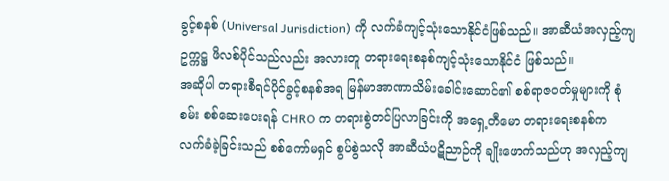ခွင့်စနစ် (Universal Jurisdiction) ကို လက်ခံကျင့်သုံးသောနိုင်ငံဖြစ်သည်။ အာဆီယံအလှည့်ကျဥက္ကဋ္ဌ ဖိလစ်ပိုင်သည်လည်း အလားတူ တရားရေးစနစ်ကျင့်သုံးသောနိုင်ငံ ဖြစ်သည်။
အဆိုပါ တရားစီရင်ပိုင်ခွင့်စနစ်အရ မြန်မာအာဏာသိမ်းခေါင်းဆောင်၏ စစ်ရာဇဝတ်မှုများကို စုံစမ်း စစ်ဆေးပေးရန် CHRO က တရားစွဲတင်ပြလာခြင်းကို အရှေ့တီမော တရားရေးစနစ်က လက်ခံခဲ့ခြင်းသည် စစ်ကော်မရှင် စွပ်စွဲသလို အာဆီယံပဋိညာဉ်ကို ချိုးဖောက်သည်ဟု အလှည့်ကျ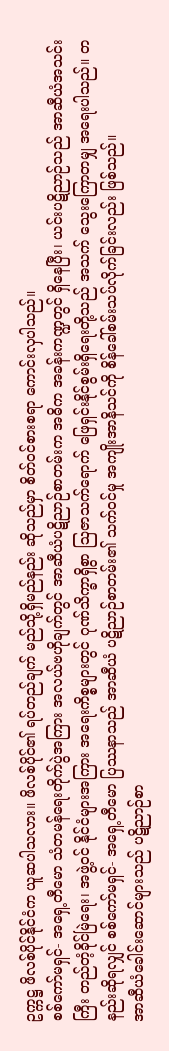ဥက္ကဋ္ဌ ဖိလစ်ပိုင်နိုင်ငံက ယူဆပါသလား။ ဖိလစ်ပိုင်၏ ရပ်တည်ချက် မည်သို့ရှိမည်နည်း ဆိုသည်မှာ စိတ်ဝင်စားစရာ ကောင်းလှပါသည်။
စစ်ကော်မရှင်- အရှေ့တီမော သံတမန်ရေးတိုက်ပွဲအကြား အလယ်ဗဟိုချက်တွင် အာဆီယံပဋိညာဉ်စာတမ်းက အဓိက အခန်းကဏ္ဍတွင် ရှိနေပြီး၊ ယင်းပဋိညာဉ်သည် အာဆီယံအသင်းကြီး တည်တံ့ခိုင်မြဲရေး၊ အဖွဲ့ဝင် နိုင်ငံများအကြား အရေးကိစ္စများတွင် ဂုဏ်သိက္ခာရှိစွာ ဩဇာသက်ရောက် ဖြေရှင်းနိုင်စွမ်းရှိရေးတို့သည် အသက် သွေးကြောတမျှ အရေးပါသည်။ တနည်းဆိုရလျှင် စစ်ကော်မရှင်- အရှေ့တီမော ပြဿနာသည် အာဆီယံ ပဋိညာဉ်စာတမ်း၏ သက်ဝင်မှု အကျိုးအာနိသင်ကို စိန်ခေါ်စမ်းသပ်လိုက်ခြင်းလည်း ဖြစ်သည်။
အာဆီယံခေါင်းဆောင်များသည် ပဋိညာဉ်စာ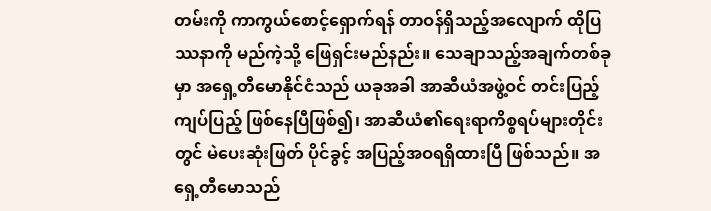တမ်းကို ကာကွယ်စောင့်ရှောက်ရန် တာဝန်ရှိသည့်အလျောက် ထိုပြဿနာကို မည်ကဲ့သို့ ဖြေရှင်းမည်နည်း။ သေချာသည့်အချက်တစ်ခုမှာ အရှေ့တီမောနိုင်ငံသည် ယခုအခါ အာဆီယံအဖွဲ့ဝင် တင်းပြည့်ကျပ်ပြည့် ဖြစ်နေပြီဖြစ်၍၊ အာဆီယံ၏ရေးရာကိစ္စရပ်များတိုင်းတွင် မဲပေးဆုံးဖြတ် ပိုင်ခွင့် အပြည့်အဝရရှိထားပြီ ဖြစ်သည်။ အရှေ့တီမောသည်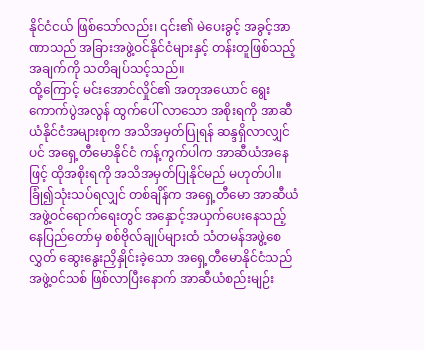နိုင်ငံငယ် ဖြစ်သော်လည်း၊ ၎င်း၏ မဲပေးခွင့် အခွင့်အာဏာသည် အခြားအဖွဲ့ဝင်နိုင်ငံများနှင့် တန်းတူဖြစ်သည့်အချက်ကို သတိချပ်သင့်သည်။
ထို့ကြောင့် မင်းအောင်လှိုင်၏ အတုအယောင် ရွေးကောက်ပွဲအလွန် ထွက်ပေါ် လာသော အစိုးရကို အာဆီယံနိုင်ငံအများစုက အသိအမှတ်ပြုရန် ဆန္ဒရှိလာလျှင်ပင် အရှေ့တီမောနိုင်ငံ ကန့်ကွက်ပါက အာဆီယံအနေဖြင့် ထိုအစိုးရကို အသိအမှတ်ပြုနိုင်မည် မဟုတ်ပါ။
ခြုံ၍သုံးသပ်ရလျှင် တစ်ချိန်က အရှေ့တီမော အာဆီယံအဖွဲ့ဝင်ရောက်ရေးတွင် အနှောင့်အယှက်ပေးနေသည့် နေပြည်တော်မှ စစ်ဗိုလ်ချုပ်များထံ သံတမန်အဖွဲ့စေလွှတ် ဆွေးနွေးညှိနှိုင်းခဲ့သော အရှေ့တီမောနိုင်ငံသည် အဖွဲ့ဝင်သစ် ဖြစ်လာပြီးနောက် အာဆီယံစည်းမျဉ်း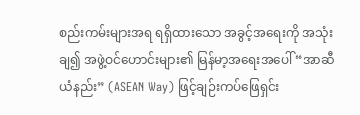စည်းကမ်းများအရ ရရှိထားသော အခွင့်အရေးကို အသုံးချ၍ အဖွဲ့ဝင်ဟောင်းများ၏ မြန်မာ့အရေးအပေါ် “အာဆီယံနည်း” (ASEAN Way) ဖြင့်ချဉ်းကပ်ဖြေရှင်း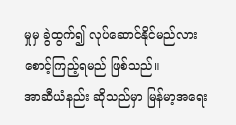မှုမှ ခွဲထွက်၍ လုပ်ဆောင်နိုင်မည်လား စောင့်ကြည့်ရမည် ဖြစ်သည်။
အာဆီယံနည်း ဆိုသည်မှာ မြန်မာ့အရေး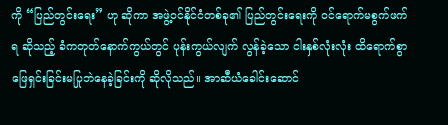ကို “ပြည်တွင်းရေး” ဟု ဆိုကာ အဖွဲ့ဝင်နိုင်ငံတစ်ခု၏ ပြည်တွင်းရေးကို ဝင်ရောက်မစွက်ဖက်ရ ဆိုသည့် ခံကတုတ်နောက်ကွယ်တွင် ပုန်းကွယ်လျက် လွန်ခဲ့သော ငါးနှစ်လုံးလုံး ထိရောက်စွာ ဖြေရှင်းခြင်းမပြုဘဲနေခဲ့ခြင်းကို ဆိုလိုသည်။ အာဆီယံခေါင်းဆောင်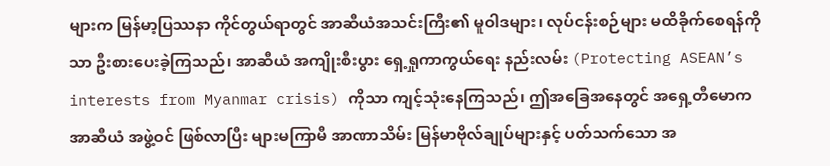များက မြန်မာ့ပြဿနာ ကိုင်တွယ်ရာတွင် အာဆီယံအသင်းကြီး၏ မူဝါဒများ၊ လုပ်ငန်းစဉ်များ မထိခိုက်စေရန်ကိုသာ ဦးစားပေးခဲ့ကြသည်၊ အာဆီယံ အကျိုးစီးပွား ရှေ့ရှုကာကွယ်ရေး နည်းလမ်း (Protecting ASEAN’s interests from Myanmar crisis) ကိုသာ ကျင့်သုံးနေကြသည်၊ ဤအခြေအနေတွင် အရှေ့တီမောက အာဆီယံ အဖွဲ့ဝင် ဖြစ်လာပြီး များမကြာမီ အာဏာသိမ်း မြန်မာဗိုလ်ချုပ်များနှင့် ပတ်သက်သော အ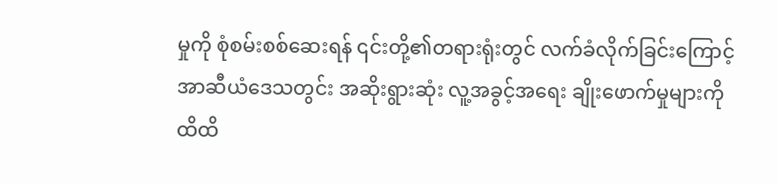မှုကို စုံစမ်းစစ်ဆေးရန် ၎င်းတို့၏တရားရုံးတွင် လက်ခံလိုက်ခြင်းကြောင့် အာဆီယံဒေသတွင်း အဆိုးရွားဆုံး လူ့အခွင့်အရေး ချိုးဖောက်မှုများကို ထိထိ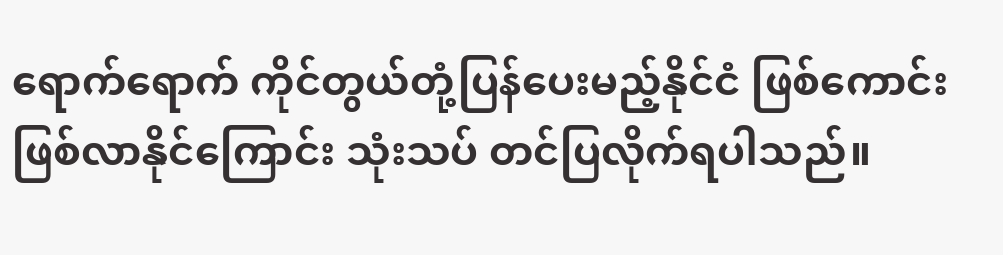ရောက်ရောက် ကိုင်တွယ်တုံ့ပြန်ပေးမည့်နိုင်ငံ ဖြစ်ကောင်းဖြစ်လာနိုင်ကြောင်း သုံးသပ် တင်ပြလိုက်ရပါသည်။